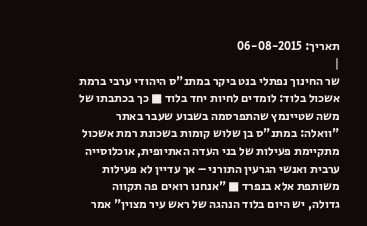תאריך: 06-08-2015
|
שר החינוך נפתלי בנט ביקר במתנ"ס היהודי ערבי ברמת אשכול בלוד: לומדים לחיות יחד בלוד ■ כך בכתבתו של משה שטיינמץ שהתפרסמה בשבוע שעבר באתר "וואלה: במתנ"ס בן שלוש קומות בשכונת רמת אשכול מתקיימת פעילות של בני העדה האתיופית, אוכלוסייה ערבית ואנשי הגרעין התורני – אך עדיין לא פעילות משותפת אלא בנפרד ■ "אנחנו רואים פה תקווה גדולה, יש היום בלוד הנהגה של ראש עיר מצוין" אמר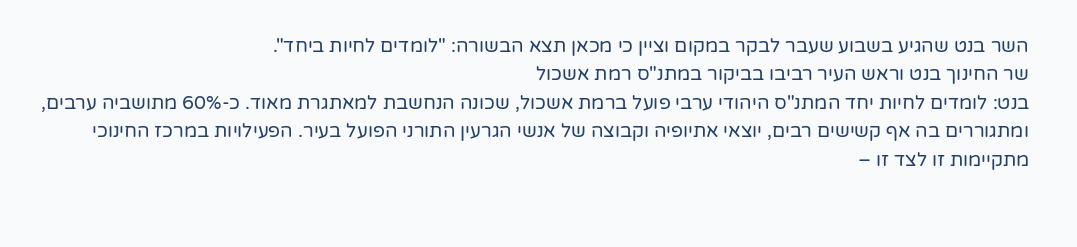השר בנט שהגיע בשבוע שעבר לבקר במקום וציין כי מכאן תצא הבשורה: "לומדים לחיות ביחד".
שר החינוך בנט וראש העיר רביבו בביקור במתנ"ס רמת אשכול
בנט: לומדים לחיות יחד המתנ"ס היהודי ערבי פועל ברמת אשכול, שכונה הנחשבת למאתגרת מאוד. כ-60% מתושביה ערבים, ומתגוררים בה אף קשישים רבים, יוצאי אתיופיה וקבוצה של אנשי הגרעין התורני הפועל בעיר. הפעילויות במרכז החינוכי מתקיימות זו לצד זו –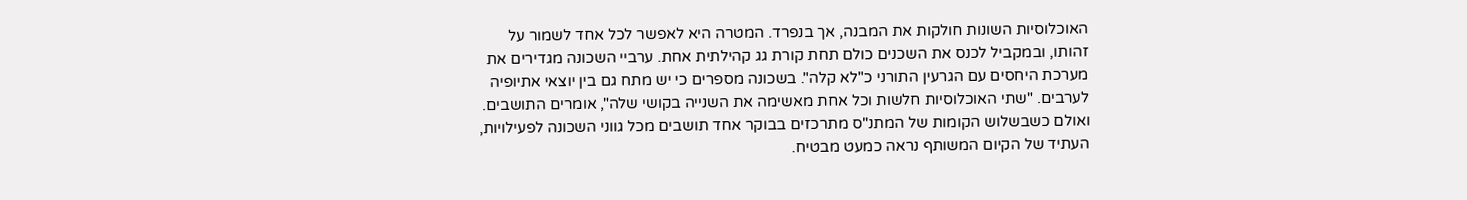האוכלוסיות השונות חולקות את המבנה, אך בנפרד. המטרה היא לאפשר לכל אחד לשמור על זהותו, ובמקביל לכנס את השכנים כולם תחת קורת גג קהילתית אחת. ערביי השכונה מגדירים את מערכת היחסים עם הגרעין התורני כ"לא קלה". בשכונה מספרים כי יש מתח גם בין יוצאי אתיופיה לערבים. "שתי האוכלוסיות חלשות וכל אחת מאשימה את השנייה בקושי שלה", אומרים התושבים. ואולם כשבשלוש הקומות של המתנ"ס מתרכזים בבוקר אחד תושבים מכל גווני השכונה לפעילויות, העתיד של הקיום המשותף נראה כמעט מבטיח.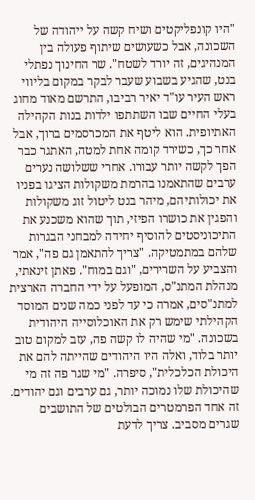"היו קונפליקטים ושיח קשה על ייהודה של השכונה, אבל כשעושים שיתוף פעולה בין המנהיגים, זה יורד לשטח". שר החינוך נפתלי בנט, שהגיע בשבוע שעבר לבקר במקום בליווי ראש העיר עו"ד יאיר רביבו, התרשם מאוד מחוג בעלי החיים שבו השתתפו ילדות בנות הקהילה האתיופית. הוא ליטף את המכרסמים ברוך, אבל אחר כך, כשירד קומה אחת למטה, האתגר כבר הפך לקשה יותר עבורו. אחרי ששלושה נערים ערבים שהתאמנו בהרמת משקולות הציגו בפניו את יכולותיהם, מיהר בנט ליטול זוג משקולות והפגין את כושרו הפיזי, תוך שהוא משכנע את התיכוניסטים להוסיף יחידה למבחני הבגרות שלהם במתמטיקה. "צריך להתאמן גם פה", אמר והצביע על השרירים, "וגם במוח". פאתן זינאתי, מנהלת המתנ"ס, המופעל על ידי החברה הארצית למתנ"סים, אמרה כי עד לפני כמה שנים המוסד הקהילתי שימש רק את האוכלוסייה היהודית בשכונה. "מי שהיה לו קשה פה, עזב למקום טוב יותר בלוד, ואלה היו היהודים שהייתה להם את היכולת הכלכלית", סיפרה. "מי שגר פה זה מי שהיכולת שלו נמוכה יותר, גם ערבים וגם יהודים. זה אחד הפרמטרים הבולטים של התושבים שגרים מסביב. צריך לדעת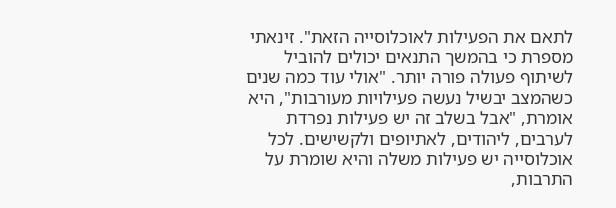לתאם את הפעילות לאוכלוסייה הזאת". זינאתי מספרת כי בהמשך התנאים יכולים להוביל לשיתוף פעולה פורה יותר. "אולי עוד כמה שנים כשהמצב יבשיל נעשה פעילויות מעורבות", היא אומרת, "אבל בשלב זה יש פעילות נפרדת לערבים, ליהודים, לאתיופים ולקשישים. לכל אוכלוסייה יש פעילות משלה והיא שומרת על התרבות,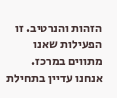הזהות והנרטיב. זו הפעילות שאנו מתווים במרכז. אנחנו עדיין בתחילת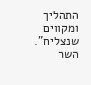התהליך ומקווים שנצליח". השר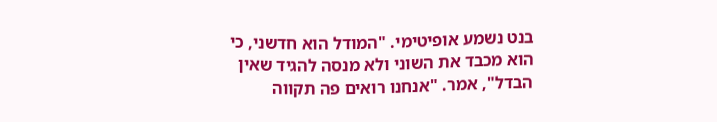בנט נשמע אופיטימי. "המודל הוא חדשני, כי הוא מכבד את השוני ולא מנסה להגיד שאין הבדל", אמר. "אנחנו רואים פה תקווה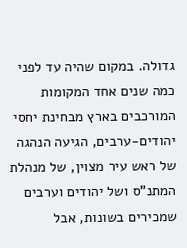גדולה. במקום שהיה עד לפני כמה שנים אחד המקומות המורכבים בארץ מבחינת יחסי יהודים-ערבים, הגיעה הנהגה של ראש עיר מצוין, של מנהלת המתנ"ס ושל יהודים וערבים שמכירים בשונות, אבל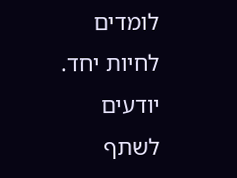לומדים לחיות יחד. יודעים לשתף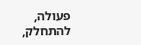פעולה, להתחלק,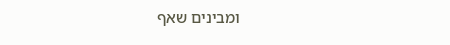ומבינים שאף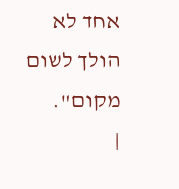אחד לא הולך לשום מקום".
|